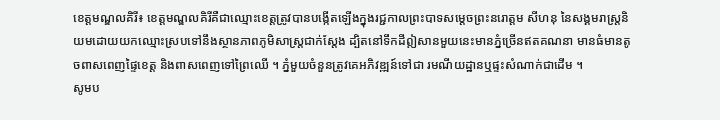ខេត្តមណ្ឌលគិរី៖ ខេត្តមណ្ឌលគិរីគឺជាឈ្មោះខេត្តត្រូវបានបង្កើតឡើងក្នុងរជ្ជកាលព្រះបាទសម្តេចព្រះនរោត្តម សីហនុ នៃសង្គមរាស្ត្រនិយមដោយយកឈ្មោះស្របទៅនឹងស្ថានភាពភូមិសាស្ត្រជាក់ស្តែង ដ្បិតនៅទឹកដីឦសានមួយនេះមានភ្នំច្រើនឥតគណនា មានធំមានតូចពាសពេញផ្ទៃខេត្ត និងពាសពេញទៅព្រៃឈើ ។ ភ្នំមួយចំនួនត្រូវគេអភិវឌ្ឍន៍ទៅជា រមណីយដ្ឋានឬផ្ទះសំណាក់ជាដើម ។
សូមប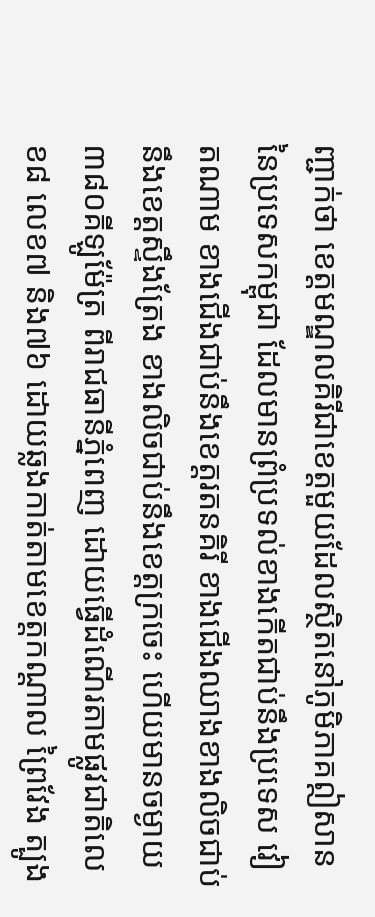ញ្ជាក់ថា ខេត្តមណ្ឌលគិរីជាខេត្តមួយដែលសិ្ថតនៅភូមិភាគឦសាន នៃប្រទេសកម្ពុជា ដែលមានព្រំប្រទល់ខាងកើតជាប់នឹងប្រទេស វៀតណាម ខាងជើងជាប់នឹងខេត្តរតនគិរី ខាងជើងឈាងខាងលិចជាប់នឹងខេត្តស្ទឹងត្រែង ខាងលិចជាប់នឹងខេត្តក្រចេះ ហើយមានចម្ងាយ៣៨០គីឡូម៉ែត្រ ពីរាជធានីភ្នំពេញ ដោយធ្វើដំណើរតាមផ្លូវជាតិលេខ៨ លេខ៧ និង៧៦ ដោយឆ្លងកាត់តាមខេត្តកណ្ដាល ព្រៃវែង ត្បូង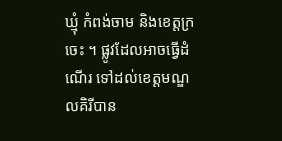ឃ្មុំ កំពង់ចាម និងខេត្តក្រចេះ ។ ផ្លូវដែលអាចធ្វើដំណើរ ទៅដល់ខេត្តមណ្ឌលគិរីបាន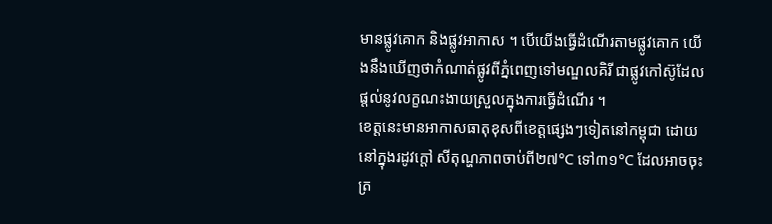មានផ្លូវគោក និងផ្លូវអាកាស ។ បើយើងធ្វើដំណើរតាមផ្លូវគោក យើងនឹងឃើញថាកំណាត់ផ្លូវពីភ្នំពេញទៅមណ្ឌលគិរី ជាផ្លូវកៅស៊ូដែលផ្តល់នូវលក្ខណះងាយស្រួលក្នុងការធ្វើដំណើរ ។
ខេត្តនេះមានអាកាសធាតុខុសពីខេត្តផ្សេងៗទៀតនៅកម្ពុជា ដោយនៅក្នុងរដូវក្តៅ សីតុណ្ហភាពចាប់ពី២៧°C ទៅ៣១°C ដែលអាចចុះត្រ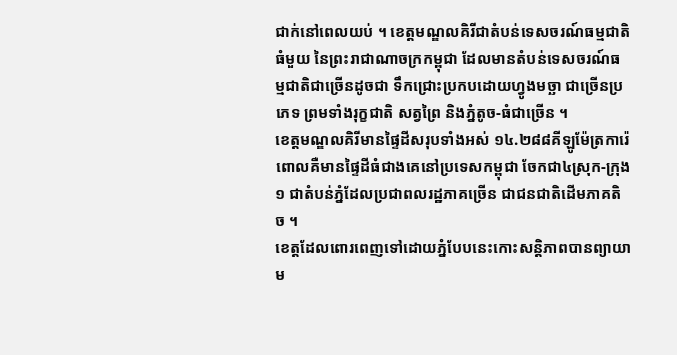ជាក់នៅពេលយប់ ។ ខេត្តមណ្ឌលគិរីជាតំបន់ទេសចរណ៍ធម្មជាតិធំមួយ នៃព្រះរាជាណាចក្រកម្ពុជា ដែលមានតំបន់ទេសចរណ៍ធម្មជាតិជាច្រើនដូចជា ទឹកជ្រោះប្រកបដោយហ្វូងមច្ឆា ជាច្រើនប្រភេទ ព្រមទាំងរុក្ខជាតិ សត្វព្រៃ និងភ្នំតូច-ធំជាច្រើន ។
ខេត្តមណ្ឌលគិរីមានផៃ្ទដីសរុបទាំងអស់ ១៤.២៨៨គីឡូម៉ែត្រការ៉េពោលគឺមានផ្ទៃដីធំជាងគេនៅប្រទេសកម្ពុជា ចែកជា៤ស្រុក-ក្រុង១ ជាតំបន់ភ្នំដែលប្រជាពលរដ្ឋភាគច្រើន ជាជនជាតិដើមភាគតិច ។
ខេត្តដែលពោរពេញទៅដោយភ្នំបែបនេះកោះសន្តិភាពបានព្យាយាម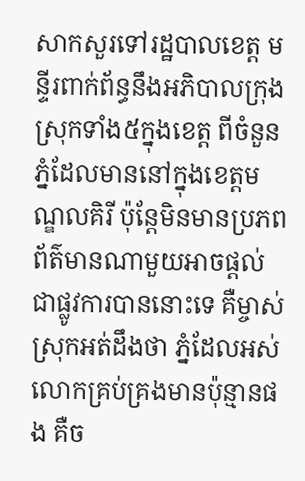សាកសួរទៅរដ្ឋបាលខេត្ត មន្ទីរពាក់ព័ន្ធនឹងអភិបាលក្រុងស្រុកទាំង៥ក្នុងខេត្ត ពីចំនួនភ្នំដែលមាននៅក្នុងខេត្តមណ្ឌលគិរី ប៉ុន្តែមិនមានប្រភពព័ត៌មានណាមួយអាចផ្តល់ជាផ្លូវការបាននោះទេ គឺម្ចាស់ស្រុកអត់ដឹងថា ភ្នំដែលអស់លោកគ្រប់គ្រងមានប៉ុន្មានផង គឺច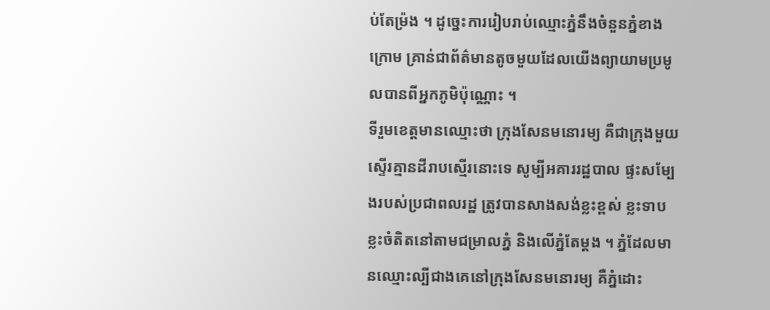ប់តែម្រ៉ង ។ ដូច្នេះការរៀបរាប់ឈ្មោះភ្នំនឹងចំនួនភ្នំខាងក្រោម គ្រាន់ជាព័ត៌មានតូចមួយដែលយើងព្យាយាមប្រមូលបានពីអ្នកភូមិប៉ុណ្ណោះ ។
ទីរួមខេត្តមានឈ្មោះថា ក្រុងសែនមនោរម្យ គឺជាក្រុងមួយស្ទើរគ្មានដីរាបស្មើរនោះទេ សូម្បីអគាររដ្ឋបាល ផ្ទះសម្បែងរបស់ប្រជាពលរដ្ឋ ត្រូវបានសាងសង់ខ្លះខ្ពស់ ខ្លះទាប ខ្លះចំតិតនៅតាមជម្រាលភ្នំ និងលើភ្នំតែម្តង ។ ភ្នំដែលមានឈ្មោះល្បីជាងគេនៅក្រុងសែនមនោរម្យ គឺភ្នំដោះ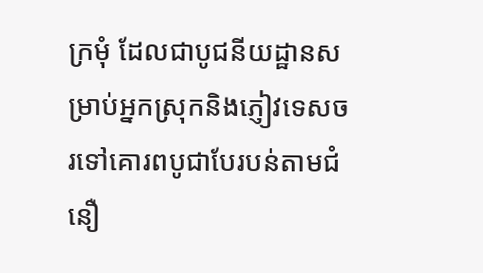ក្រមុំ ដែលជាបូជនីយដ្ឋានសម្រាប់អ្នកស្រុកនិងភ្ញៀវទេសចរទៅគោរពបូជាបែរបន់តាមជំនឿ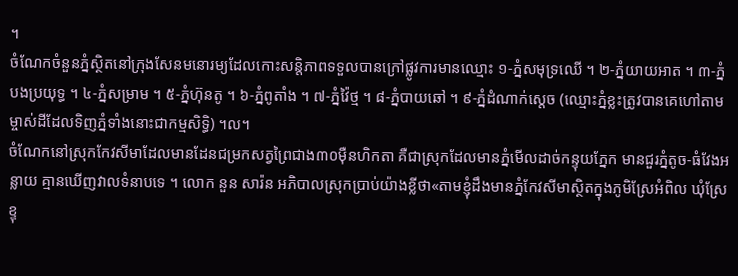។
ចំណែកចំនួនភ្នំស្ថិតនៅក្រុងសែនមនោរម្យដែលកោះសន្តិភាពទទួលបានក្រៅផ្លូវការមានឈ្មោះ ១-ភ្នំសមុទ្រឈើ ។ ២-ភ្នំយាយអាត ។ ៣-ភ្នំបងប្រយុទ្ធ ។ ៤-ភ្នំសម្រាម ។ ៥-ភ្នំហ៊ុនតូ ។ ៦-ភ្នំពូតាំង ។ ៧-ភ្នំវ៉ៃថ្ម ។ ៨-ភ្នំបាយឆៅ ។ ៩-ភ្នំដំណាក់ស្តេច (ឈ្មោះភ្នំខ្លះត្រូវបានគេហៅតាមម្ចាស់ដីដែលទិញភ្នំទាំងនោះជាកម្មសិទ្ធិ) ។ល។
ចំណែកនៅស្រុកកែវសីមាដែលមានដែនជម្រកសត្វព្រៃជាង៣០ម៉ឺនហិកតា គឺជាស្រុកដែលមានភ្នំមើលដាច់កន្ទុយភ្នែក មានជួរភ្នំតូច-ធំវែងអន្លាយ គ្មានឃើញវាលទំនាបទេ ។ លោក នួន សារ៉ន អភិបាលស្រុកប្រាប់យ៉ាងខ្លីថា«តាមខ្ញុំដឹងមានភ្នំកែវសីមាស្ថិតក្នុងភូមិស្រែអំពិល ឃុំស្រែខ្ទុ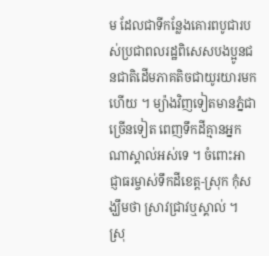ម ដែលជាទីកន្លែងគោរពបូជារបស់ប្រជាពលរដ្ឋពិសេសបងប្អូនជនជាតិដើមភាគតិចជាយូរយារមកហើយ ។ ម្យ៉ាងវិញទៀតមានភ្នំជាច្រើនទៀត ពេញទឹកដីគ្មានអ្នកណាស្គាល់អស់ទេ ។ ចំពោះអាជ្ញាធរម្ចាស់ទឹកដីខេត្ត-ស្រុក កុំសង្ឃឹមថា ស្រាវជ្រាវឬស្គាល់ ។
ស្រុ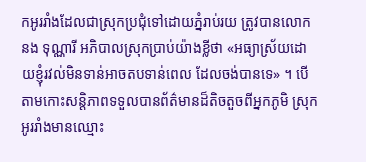កអូររាំងដែលជាស្រុកប្រជុំទៅដោយភ្នំរាប់រយ ត្រូវបានលោក នង ទុណ្ណារី អភិបាលស្រុកប្រាប់យ៉ាងខ្លីថា «អធ្យាស្រ័យដោយខ្ញុំរវល់មិនទាន់អាចតបទាន់ពេល ដែលចង់បានទេ» ។ បើតាមកោះសន្តិភាពទទួលបានព័ត៌មានដ៏តិចតួចពីអ្នកភូមិ ស្រុកអូររាំងមានឈ្មោះ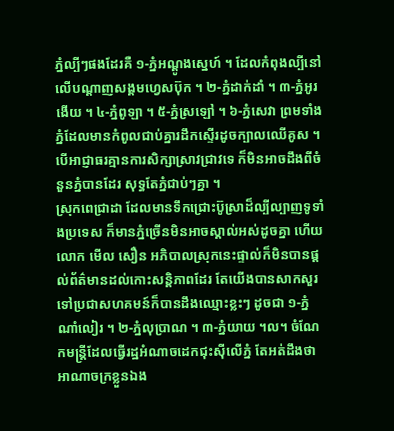ភ្នំល្បីៗផងដែរគឺ ១-ភ្នំអណ្តូងស្នេហ៍ ។ ដែលកំពុងល្បីនៅលើបណ្តាញសង្គមហ្វេសប៊ុក ។ ២-ភ្នំដាក់ដាំ ។ ៣-ភ្នំអូរងើយ ។ ៤-ភ្នំពូឡា ។ ៥-ភ្នំស្រឡៅ ។ ៦-ភ្នំសេវា ព្រមទាំងភ្នំដែលមានកំពូលជាប់គ្នារដឹកស្ទើរដូចក្បាលឈើគូស ។ បើអាជ្ញាធរគ្មានការសិក្សាស្រាវជ្រាវទេ ក៏មិនអាចដឹងពីចំនួនភ្នំបានដែរ សុទ្ធតែភ្នំជាប់ៗគ្នា ។
ស្រុកពេជ្រាដា ដែលមានទឹកជ្រោះប៊ូស្រាដ៏ល្បីល្បាញទូទាំងប្រទេស ក៏មានភ្នំច្រើនមិនអាចស្គាល់អស់ដូចគ្នា ហើយលោក មើល សឿន អភិបាលស្រុកនេះផ្ទាល់ក៏មិនបានផ្តល់ព័ត៌មានដល់កោះសន្តិភាពដែរ តែយើងបានសាកសួរទៅប្រជាសហគមន៍ក៏បានដឹងឈ្មោះខ្លះៗ ដូចជា ១-ភ្នំណាំលៀរ ។ ២-ភ្នំលុប្រាណ ។ ៣-ភ្នំយាយ ។ល។ ចំណែកមន្ត្រីដែលធ្វើរដ្ឋអំណាចដេកជុះស៊ីលើភ្នំ តែអត់ដឹងថាអាណាចក្រខ្លួនឯង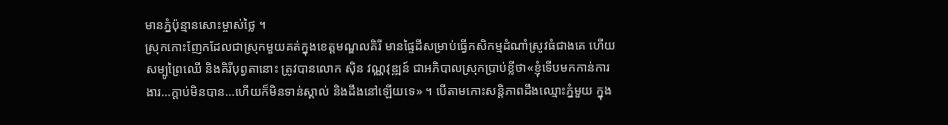មានភ្នំប៉ុន្មានសោះម្ចាស់ថ្លៃ ។
ស្រុកកោះញែកដែលជាស្រុកមួយគត់ក្នុងខេត្តមណ្ឌលគិរី មានផ្ទៃដីសម្រាប់ធ្វើកសិកម្មដំណាំស្រូវធំជាងគេ ហើយសម្បូព្រៃឈើ និងគិរីបុព្វតានោះ ត្រូវបានលោក ស៊ិន វណ្ណវុឌ្ឍន៍ ជាអភិបាលស្រុកប្រាប់ខ្លីថា«ខ្ញុំទើបមកកាន់ការងារ…ក្តាប់មិនបាន…ហើយក៏មិនទាន់ស្គាល់ និងដឹងនៅឡើយទេ» ។ បើតាមកោះសន្តិភាពដឹងឈ្មោះភ្នំមួយ ក្នុង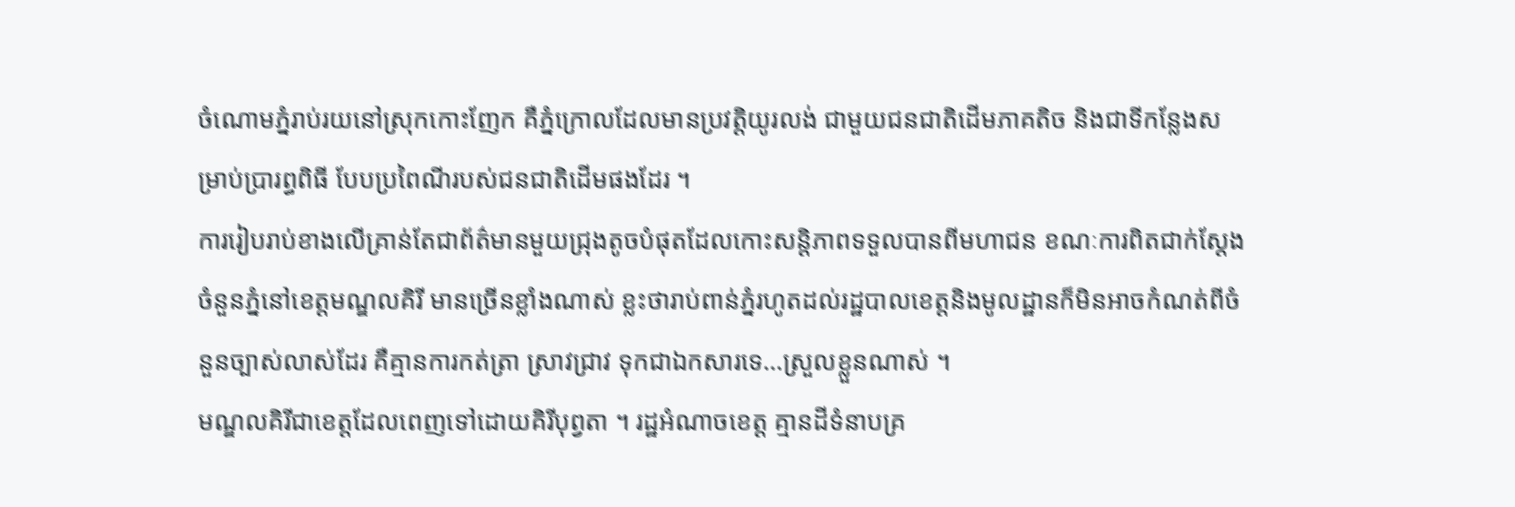ចំណោមភ្នំរាប់រយនៅស្រុកកោះញែក គឺភ្នំក្រោលដែលមានប្រវត្តិយូរលង់ ជាមួយជនជាតិដើមភាគតិច និងជាទីកន្លែងសម្រាប់ប្រារព្ធពិធី បែបប្រពៃណីរបស់ជនជាតិដើមផងដែរ ។
ការរៀបរាប់ខាងលើគ្រាន់តែជាព័ត៌មានមួយជ្រុងតូចបំផុតដែលកោះសន្តិភាពទទួលបានពីមហាជន ខណៈការពិតជាក់ស្តែងចំនួនភ្នំនៅខេត្តមណ្ឌលគិរី មានច្រើនខ្លាំងណាស់ ខ្លះថារាប់ពាន់ភ្នំរហូតដល់រដ្ឋបាលខេត្តនិងមូលដ្ឋានក៏មិនអាចកំណត់ពីចំនួនច្បាស់លាស់ដែរ គឺគ្មានការកត់ត្រា ស្រាវជ្រាវ ទុកជាឯកសារទេ…ស្រួលខ្លួនណាស់ ។
មណ្ឌលគិរីជាខេត្តដែលពេញទៅដោយគិរីបុព្វតា ។ រដ្ឋអំណាចខេត្ត គ្មានដីទំនាបគ្រ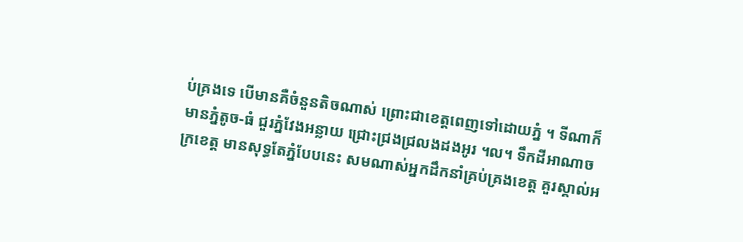ប់គ្រងទេ បើមានគឺចំនួនតិចណាស់ ព្រោះជាខេត្តពេញទៅដោយភ្នំ ។ ទីណាក៏មានភ្នំតូច-ធំ ជួរភ្នំវែងអន្លាយ ជ្រោះជ្រងជ្រលងដងអូរ ។ល។ ទឹកដីអាណាចក្រខេត្ត មានសុទ្ធតែភ្នំបែបនេះ សមណាស់អ្នកដឹកនាំគ្រប់គ្រងខេត្ត គួរស្គាល់អ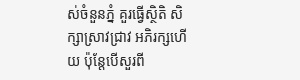ស់ចំនួនភ្នំ គួរធ្វើស្ថិតិ សិក្សាស្រាវជ្រាវ អភិរក្សហើយ ប៉ុន្តែបើសួរពី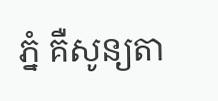ភ្នំ គឺសូន្យតា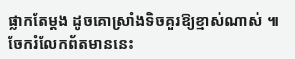ផ្លាកតែម្តង ដូចគោស្រាំងទិចគួរឱ្យខ្មាស់ណាស់ ៕
ចែករំលែកព័តមាននេះ